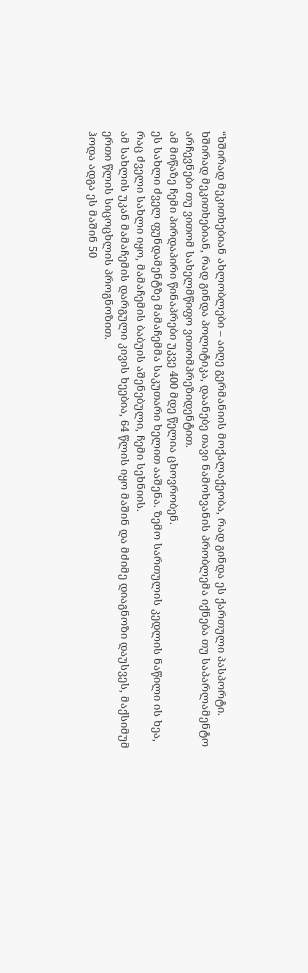“ხშირად მეკითხებიან ახლობლები – აიღე გერმანიის მოქალაქეობა, რად გინდა ეს ქართული პასპორტი.
ხშირად მეკითხებიან, რად გინდა პოლიტიკა, დაანებე თავი ნამოხვანის პრობლემა იქნება თუ საპარლამენტო არჩევნები თუ ვითომ სახელმწიფო ვითომპრეზიდენტით.
ამ მიწაზე ჩემი პირდაპირი წინაპრები უკვე 400 მდე წელია ცხოვრობენ.
ეს სახლი ძველ ფუნდამენტზე მამაჩემმა საკუთარი ხელით ააშენა. ზემო სართულის კედლის ნაწილი ის ხეა, რაც ძველი სახლი იყო, მამაჩემის ბაბუის აშენებული, ჩემი სეხნიის.
ამ სახლის უკან მამაჩემის დარგული კივის ხეებია, 64 წლის იყო მაშინ და მძიმე დიაგნოზი დაუსვეს, მაქსიმუმ ერთი წლის სიცოცხლის პროგნოზით.
ჰოდა ადგა ეს მაშინ 50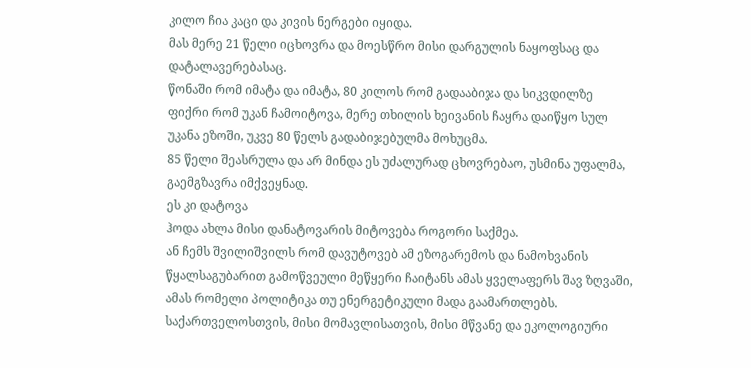კილო ჩია კაცი და კივის ნერგები იყიდა.
მას მერე 21 წელი იცხოვრა და მოესწრო მისი დარგულის ნაყოფსაც და დატალავერებასაც.
წონაში რომ იმატა და იმატა, 80 კილოს რომ გადააბიჯა და სიკვდილზე ფიქრი რომ უკან ჩამოიტოვა, მერე თხილის ხეივანის ჩაყრა დაიწყო სულ უკანა ეზოში, უკვე 80 წელს გადაბიჯებულმა მოხუცმა.
85 წელი შეასრულა და არ მინდა ეს უძალურად ცხოვრებაო, უსმინა უფალმა, გაემგზავრა იმქვეყნად.
ეს კი დატოვა
ჰოდა ახლა მისი დანატოვარის მიტოვება როგორი საქმეა.
ან ჩემს შვილიშვილს რომ დავუტოვებ ამ ეზოგარემოს და ნამოხვანის წყალსაგუბარით გამოწვეული მეწყერი ჩაიტანს ამას ყველაფერს შავ ზღვაში, ამას რომელი პოლიტიკა თუ ენერგეტიკული მადა გაამართლებს.
საქართველოსთვის, მისი მომავლისათვის, მისი მწვანე და ეკოლოგიური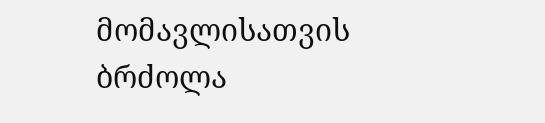მომავლისათვის ბრძოლა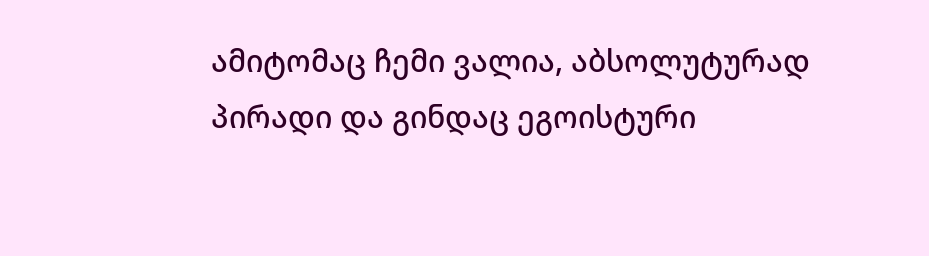ამიტომაც ჩემი ვალია, აბსოლუტურად პირადი და გინდაც ეგოისტური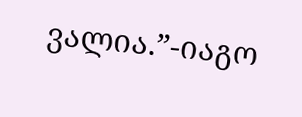ვალია.”-იაგო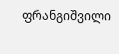ფრანგიშვილი